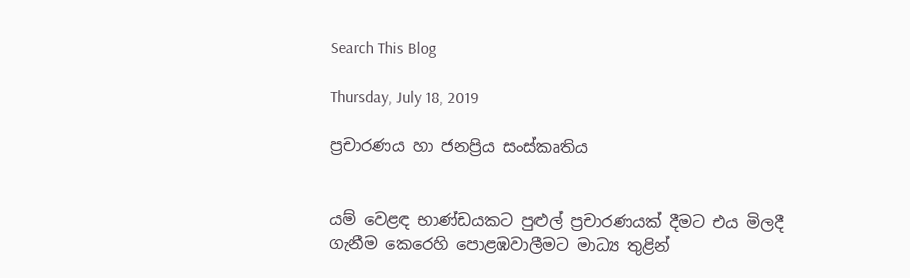Search This Blog

Thursday, July 18, 2019

ප්‍රචාරණය හා ජනප්‍රිය සංස්කෘතිය


යම් වෙළඳ භාණ්ඩයකට පුළුල් ප්‍රචාරණයක් දීමට එය මිලදී ගැනීම කෙරෙහි පොළඹවාලීමට මාධ්‍ය තුළින්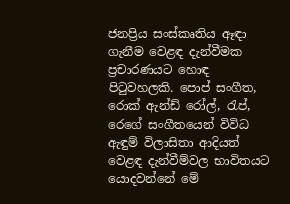ජනප්‍රිය සංස්කෘතිය ඈඳා ගැනීම වෙළඳ දැන්වීමක ප්‍රචාරණයට හොඳ පිටුවහලකි. පොප් සංගීත, රොක් ඇන්ඩ් රෝල්, රැප්, රෙගේ සංගීතයෙන් විවිධ ඇඳුම් විලාසිතා ආදියත් වෙළඳ දැන්වීම්වල භාවිතයට යොදවන්නේ මේ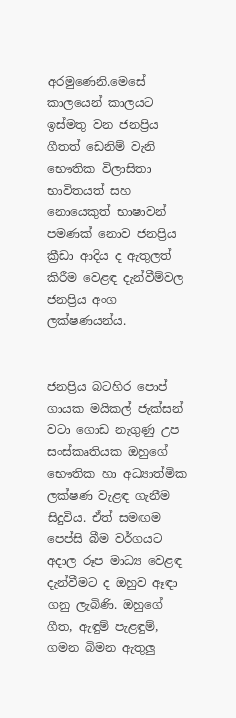අරමු‍ණෙනි.මෙසේ කාලයෙන් කාලයට ඉස්මතු වන ජනප්‍රිය ගීතත් ඩෙනිම් වැනි භෞතික විලාසිතා භාවිතයත් සහ නොයෙකුත් භාෂාවන් පමණක් නොව ජනප්‍රිය ක්‍රීඩා ආදිය ද ඇතුලත් කිරීම වෙළඳ දැන්වීම්වල ජනප්‍රිය අංග ලක්ෂණයන්ය.


ජනප්‍රිය බටහිර පොප් ගායක මයිකල් ජැක්සන් වටා ගොඩ නැගුණු උප සංස්කෘතියක ඔහුගේ භෞතික හා අධ්‍යාත්මික ලක්ෂණ වැළඳ ගැනීම සිදුවිය. ඒත් සමඟම පෙප්සි බීම වර්ගයට අදාල රූප මාධ්‍ය වෙළඳ දැන්වීමට ද ඔහුව ඈඳා ගනු ලැබිණි. ඔහුගේ ගීත, ඇඳුම් පැළඳුම්, ගමන බිමන ඇතුලු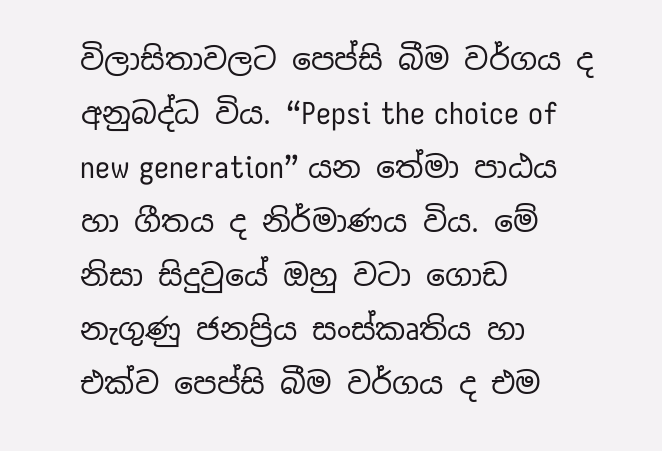විලාසිතාවලට පෙප්සි බීම වර්ගය ද අනුබද්ධ විය. “Pepsi the choice of new generation” යන තේමා පාඨය හා ගීතය ද නිර්මාණය විය. මේ නිසා සිදුවුයේ ඔහු වටා ගොඩ නැගුණු ජනප්‍රිය සංස්කෘතිය හා එක්ව පෙප්සි බීම වර්ගය ද එම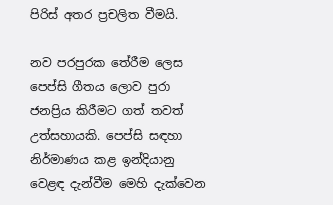පිරිස් අතර ප්‍රචලිත වීමයි.

නව පරපුරක තේරීම ලෙස පෙප්සි ගීතය ලොව පුරා ජනප්‍රිය කිරීමට ගත් තවත් උත්සහායකි. පෙප්සි සඳහා නිර්මාණය කළ ඉන්දියානු වෙළඳ දැන්වීම මෙහි දැක්වෙන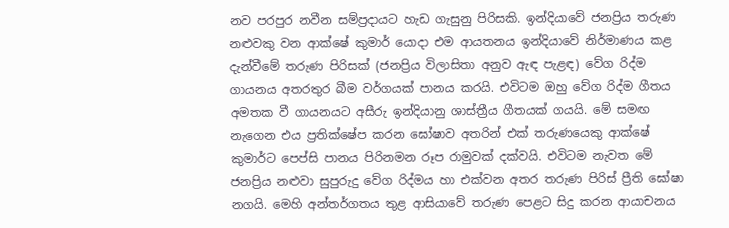නව පරපුර නවීන සම්ප්‍රදායට හැඩ ගැසුනු පිරිසකි. ඉන්දියාවේ ජනප්‍රිය තරුණ නළුවකු වන ආක්ෂේ කුමාර් යොදා එම ආයතනය ඉන්දියාවේ නිර්මාණය කළ දැන්වීමේ තරුණ පිරිසක් (ජනප්‍රිය විලාසිතා අනුව ඇඳ පැළඳ) වේග රිද්ම ගායනය අතරතුර බීම වර්ගයක් පානය කරයි. එවිටම ඔහු වේග රිද්ම ගීතය අමතක වී ගායනයට අසීරු ඉන්දියානු ශාස්ත්‍රීය ගීතයක් ගයයි. මේ සමඟ නැගෙන එය ප්‍රතික්ෂේප කරන ඝෝෂාව අතරින් එක් තරුණයෙකු ආක්ෂේ කුමාර්ට පෙප්සි පානය පිරිනමන රූප රාමුවක් දක්වයි. එවිටම නැවත මේ ජනප්‍රිය නළුවා සුපුරුදු වේග රිද්මය හා එක්වන අතර තරුණ පිරිස් ප්‍රීති ඝෝෂා නගයි. මෙහි අන්තර්ගතය තුළ ආසියාවේ තරුණ පෙළට සිදු කරන ආයාචනය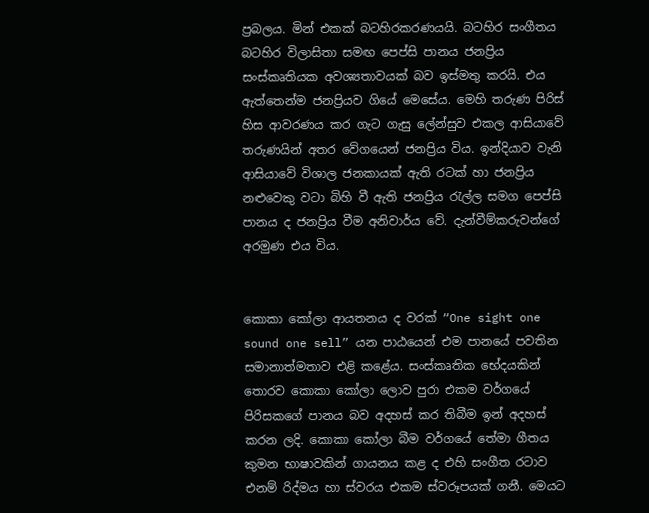ප්‍රබලය. මින් එකක් බටහිරකරණයයි. බටහිර සංගීතය බටහිර විලාසිතා සමඟ පෙප්සි පානය ජනප්‍රිය සංස්කෘතියක අවශ්‍යතාවයක් බව ඉස්මතු කරයි. එය ඇත්තෙන්ම ජනප්‍රියව ගියේ මෙසේය. මෙහි තරුණ පිරිස් හිස ආවරණය කර ගැට ගැසු ලේන්සුව එකල ආසියාවේ තරුණයින් අතර වේගයෙන් ජනප්‍රිය විය. ඉන්දියාව වැනි ආසියාවේ විශාල ජනකායක් ඇති රටක් හා ජනප්‍රිය නළුවෙකු වටා බිහි වී ඇති ජනප්‍රිය රැල්ල සමග පෙප්සි පානය ද ජනප්‍රිය වීම අනිවාර්ය වේ. දැන්වීම්කරුවන්ගේ අරමුණ එය විය.


කොකා කෝලා ආයතනය ද වරක් “One sight one sound one sell” යන පාඨයෙන් එම පානයේ පවතින සමානාත්මතාව එළි කළේය. සංස්කෘතික භේදයකින් තොරව කොකා කෝලා ලොව පුරා එකම වර්ගයේ පිරිසකගේ පානය බව අදහස් කර තිබීම ඉන් අදහස් කරන ලදි. කොකා කෝලා බීම වර්ගයේ තේමා ගීතය කුමන භාෂාවකින් ගායනය කළ ද එහි සංගීත රටාව එනම් රිද්මය හා ස්වරය එකම ස්වරූපයක් ගනී. මෙයට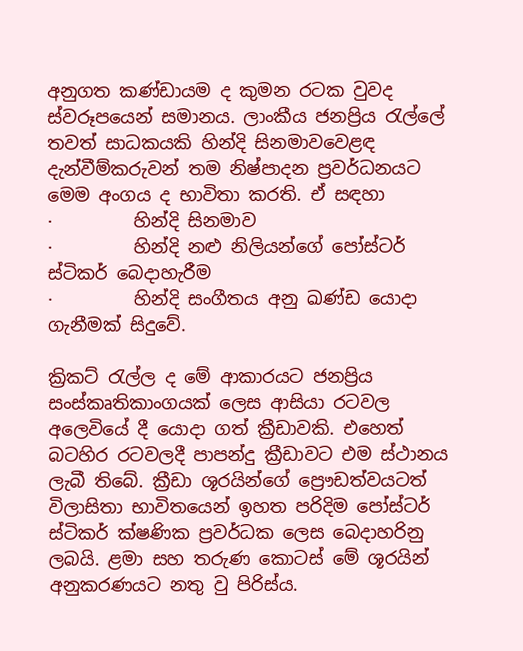අනුගත කණ්ඩායම ද කුමන රටක වුවද ස්වරූපයෙන් සමානය. ලාංකීය ජනප්‍රිය රැල්ලේ තවත් සාධකයකි හින්දි සිනමාවවෙළඳ දැන්වීම්කරුවන් තම නිෂ්පාදන ප්‍රවර්ධනයට මෙම අංගය ද භාවිතා කරති. ඒ සඳහා
·         හින්දි සිනමාව
·         හින්දි නළු නිලියන්ගේ පෝස්ටර් ස්ටිකර් බෙදාහැරීම
·         හින්දි සංගීතය අනු ඛණ්ඩ යොදා ගැනීමක් සිදුවේ.

ක්‍රිකට් රැල්ල ද මේ ආකාරයට ජනප්‍රිය සංස්කෘතිකාංගයක් ලෙස ආසියා රටවල අලෙවියේ දී යොදා ගත් ක්‍රීඩාවකි. එහෙත් බටහිර රටවලදී පාපන්දු ක්‍රීඩාවට එම ස්ථානය ලැබී තිබේ. ක්‍රීඩා ශූරයින්ගේ ප්‍රෞඩත්වයටත් විලාසිතා භාවිතයෙන් ඉහත පරිදිම පෝස්ටර් ස්ටිකර් ක්ෂණික ප්‍රවර්ධක ලෙස බෙදාහරිනු ලබයි. ළමා සහ තරුණ කොටස් මේ ශූරයින් අනුකරණයට නතු වු පිරිස්ය.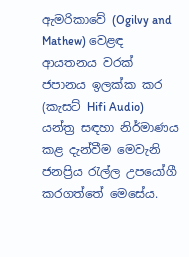ඇමරිකාවේ (Ogilvy and Mathew) වෙළඳ ආයතනය වරක් ජපානය ඉලක්ක කර (කැසට් Hifi Audio) යන්ත්‍ර සඳහා නිර්මාණය කළ දැන්වීම මෙවැනි ජනප්‍රිය රැල්ල උපයෝගී කරගත්තේ මෙසේය.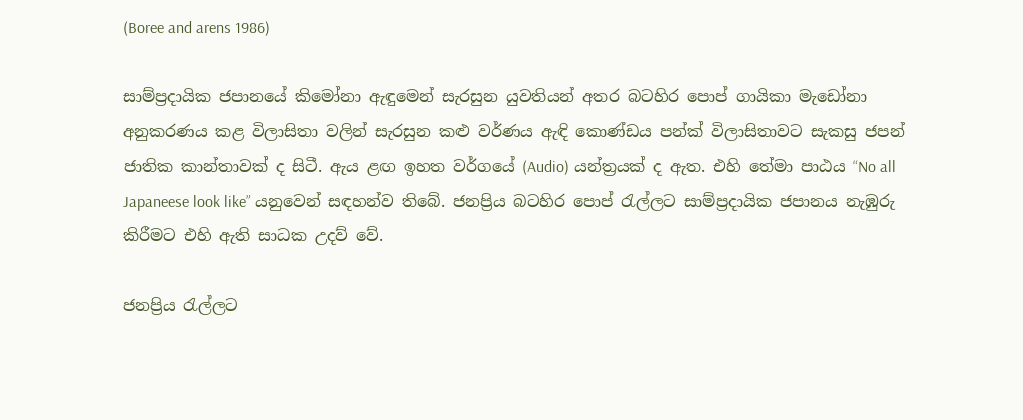(Boree and arens 1986)

සාම්ප්‍රදායික ජපානයේ කිමෝනා ඇඳුමෙන් සැරසුන යුවතියන් අතර බටහිර පොප් ගායිකා මැඩෝනා අනුකරණය කළ විලාසිතා වලින් සැරසුන කළු වර්ණය ඇඳි කොණ්ඩය පන්ක් විලාසිතාවට සැකසු ජපන් ජාතික කාන්තාවක් ද සිටී. ඇය ළඟ ඉහත වර්ගයේ (Audio) යන්ත්‍රයක් ද ඇත. එහි තේමා පාඨය “No all Japaneese look like” යනුවෙන් සඳහන්ව තිබේ. ජනප්‍රිය බටහිර පොප් රැල්ලට සාම්ප්‍රදායික ජපානය නැඹුරු කිරීමට එහි ඇති සාධක උදව් වේ.

ජනප්‍රිය රැල්ලට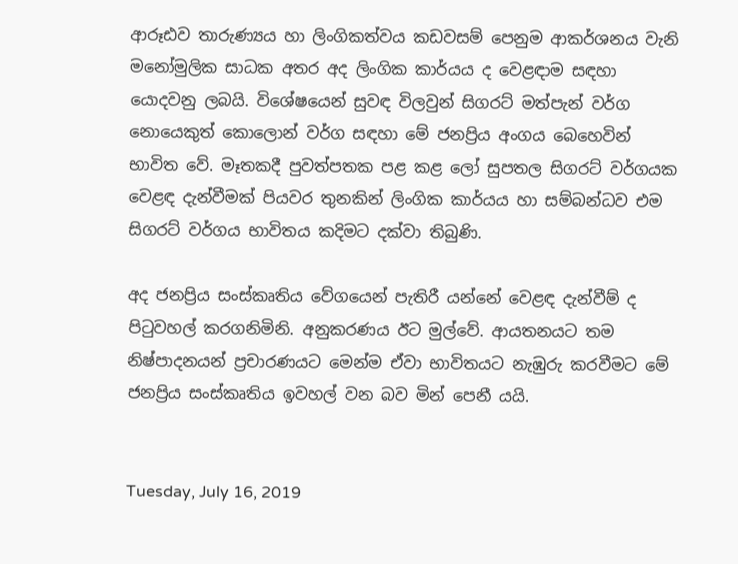ආරූඪව තාරුණ්‍යය හා ලිංගිකත්වය කඩවසම් පෙනුම ආකර්ශනය වැනි මනෝමුලික සාධක අතර අද ලිංගික කාර්යය ද වෙළඳාම සඳහා යොදවනු ලබයි. විශේෂයෙන් සුවඳ විලවුන් සිගරට් මත්පැන් වර්ග නොයෙකුත් කොලොන් වර්ග සඳහා මේ ජනප්‍රිය අංගය බෙහෙවින් භාවිත වේ. මෑතකදී පුවත්පතක පළ කළ ලෝ සුපතල සිගරට් වර්ගයක වෙළඳ දැන්වීමක් පියවර තුනකින් ලිංගික කාර්යය හා සම්බන්ධව එම සිගරට් වර්ගය භාවිතය කදිමට දක්වා තිබුණි.

අද ජනප්‍රිය සංස්කෘතිය වේගයෙන් පැතිරී යන්නේ වෙළඳ දැන්වීම් ද පිටුවහල් කරගනිමිනි. අනුකරණය ඊට මුල්වේ. ආයතනයට තම නිෂ්පාදනයන් ප්‍රචාරණයට මෙන්ම ඒවා භාවිතයට නැඹුරු කරවීමට මේ ජනප්‍රිය සංස්කෘතිය ඉවහල් වන බව මින් පෙනී යයි.


Tuesday, July 16, 2019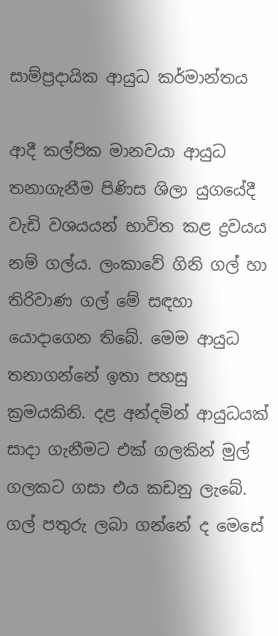සාම්ප්‍රදායික ආයුධ කර්මාන්තය

ආදී කල්පික මානවයා ආයුධ තනාගැනීම පිණිස ශිලා යුගයේදී වැඩි වශයයන් භාවිත කළ ද්‍රවයය නම් ගල්ය. ලංකාවේ ගිනි ගල් හා තිරිවාණ ගල් මේ සඳහා යොදාගෙන තිබේ. ම‍ෙම ආයුධ තනාගන්නේ ඉතා පහසු ක්‍රමයකිනි. දළ අන්දමින් ආයුධයක් සාදා ගැනීමට එක් ගලකින් මුල් ගලකට ගසා එය කඩනු ලැබේ. ගල් පතුරු ලබා ගන්නේ ද මෙසේ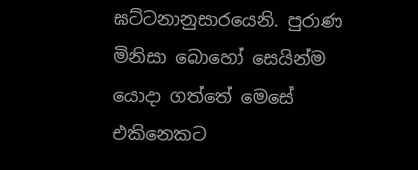ඝට්ටනානුසාරයෙනි. පුරාණ මිනිසා බොහෝ ස‍ෙයින්ම යොදා ගත්තේ මෙසේ එකිනෙකට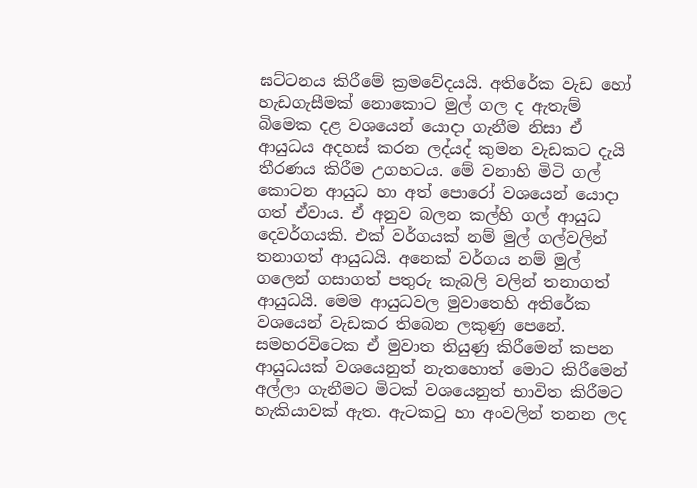ඝට්ටනය කිරීමේ ක්‍රමවේදයයි. අතිරේක වැඩ හෝ හැඩගැසීමක් නොකොට මුල් ගල ද ඇතැම් බිම‍ෙක දළ වශයෙන් යොදා ගැනීම නිසා ඒ ආයුධය අදහස් කරන ලද්යද් කුමන වැඩකට දැයි තීරණය කිරීම උගහටය. මේ වනාහි මිටි ගල් කොටන ආයුධ හා අත් පොරෝ වශයෙන් යොදා ගත් ඒවාය. ඒ අනුව බලන කල්හි ගල් ආයුධ දෙවර්ගයකි. එක් වර්ගයක් නම් මුල් ගල්වලින් තනාගත් ආයුධයි. අනෙක් වර්ගය නම් මුල් ගලෙන් ගසාගත් පතුරු කැබලි වලින් තනාගත් ආයුධයි. ම‍ෙම ආයුධවල මුවාතෙහි අතිරේක වශයෙන් වැඩකර තිබෙන ලකුණු පෙනේ. සමහරවිටෙක ඒ මුවාත තියුණු කිරීමෙන් කපන ආයුධයක් වශයෙනුත් නැතහොත් මොට කිරීමෙන් අල්ලා ගැනීමට මිටක් වශයෙනුත් භාවිත කිරීමට හැකියාවක් ඇත. ඇටකටු හා අංවලින් තනන ලද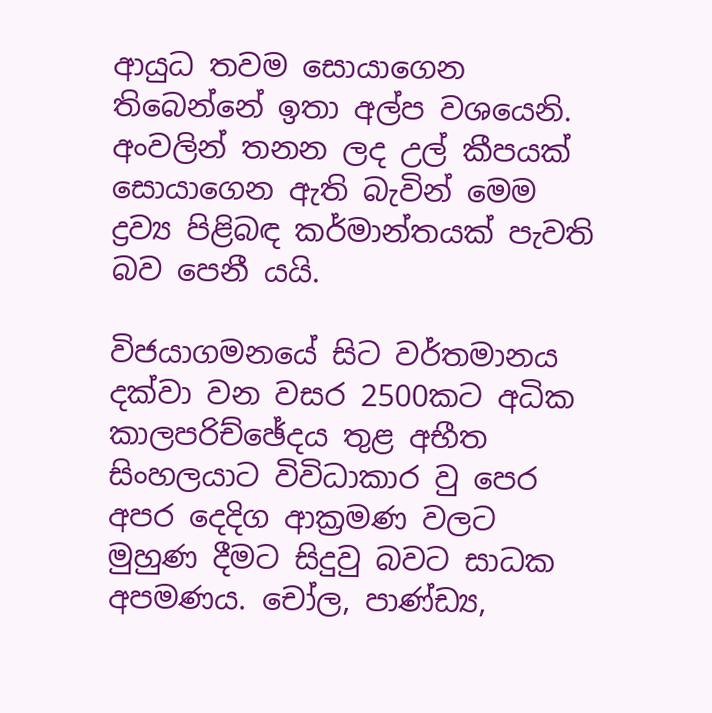ආයුධ තවම සොයාගෙන තිබෙන්නේ ඉතා අල්ප වශයෙනි. අංවලින් තනන ලද උල් කීපයක් සොයාගෙන ඇති බැවින් මෙම ද්‍රව්‍ය පිළිබඳ කර්මාන්තයක් පැවති බව පෙනී යයි.

විජයාගමනයේ සිට වර්තමානය දක්වා වන වසර 2500කට අධික කාලපරිච්ඡේදය තුළ අභීත සිංහලයාට විවිධාකාර වු ප‍ෙර අපර දෙදිග ආක්‍රමණ වලට මුහුණ දීමට සිදුවු බවට සාධක අපමණය. චෝල, පාණ්ඩ්‍ය,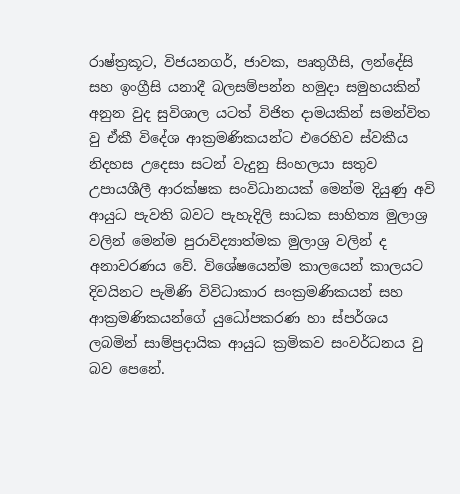රාෂ්ත්‍රකූට, විජයනගර්, ජාවක, පෘතුගීසි, ලන්දේසි සහ ඉංග්‍රීසි යනාදී බලසම්පන්න හමුදා සමුහයකින් අනුන වුද සුවිශාල යටත් විජිත දාමයකින් සමන්විත වු ඒකී විදේශ ආක්‍රමණිකයන්ට එරෙහිව ස්වකීය නිදහස උදෙසා සටන් වැදුනු සිංහලයා සතුව උපායශීලී ආරක්ෂක සංවිධානයක් මෙන්ම දියුණු අවි ආයුධ පැවති බවට පැහැදිලි සාධක සාහිත්‍ය මුලාශ්‍ර වලින් මෙන්ම පුරාවිද්‍යාත්මක මුලාශ්‍ර වලින් ද අනාවරණය වේ. විශේෂයෙන්ම කාලයෙන් කාලයට දිවයිනට පැමිණි විවිධාකාර සංක්‍රමණිකයන් සහ ආක්‍රමණිකයන්ගේ යුධෝපකරණ හා ස්පර්ශය ලබමින් සාම්ප්‍රදායික ආයුධ ක්‍රමිකව සංවර්ධනය වු බව පෙනේ.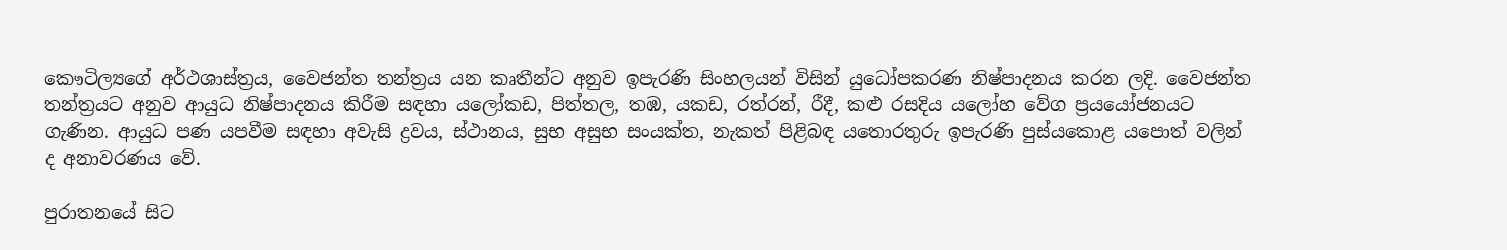කෞටිල්‍යගේ අර්ථශාස්ත්‍රය, වෛජන්ත තන්ත්‍රය යන කෘතීන්ට අනුව ඉපැරණි සිංහලයන් විසින් යුධෝපකරණ නිෂ්පාදනය කරන ලදි. වෛජන්ත තන්ත්‍රයට අනුව ආයුධ නිෂ්පාදනය කිරීම සඳහා යලෝකඩ, පිත්තල, තඹ, යකඩ, රත්රන්, රීදී, කළු රසදිය යලෝහ වේග ප්‍රයයෝජනයට ගැණින. ආයුධ පණ යපවීම සඳහා අවැසි ද්‍රවය, ස්ථානය, සුභ අසුභ සංයක්ත, නැකත් පිළිබඳ යතොරතුරු ඉපැරණි පුස්යකොළ යපොත් වලින් ද අනාවරණය වේ.

පුරාතනයේ සිට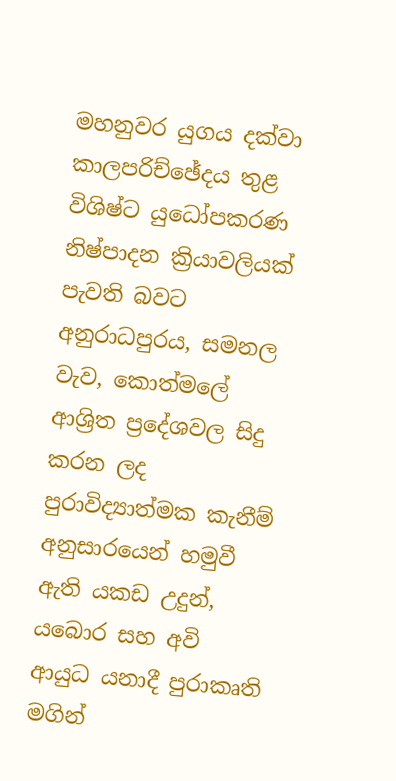මහනුවර යුගය දක්වා කාලපරිච්ඡේදය තුළ විශිෂ්ට යුධෝපකරණ නිෂ්පාදන ක්‍රියාවලියක් පැවති බවට අනුරාධපුරය, සමනල වැව, කොත්මලේ ආශ්‍රිත ප්‍රදේශවල සිදු කරන ලද පුරාවිද්‍යාත්මක කැනීම් අනුසාරයෙන් හමුවී ඇති යකඩ උදුන්, යබොර සහ අවි ආයුධ යනාදී පුරාකෘති මගින්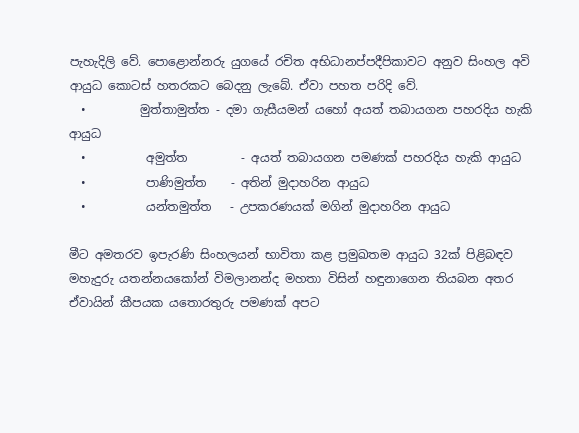පැහැදිලි වේ. පොළොන්නරු යුගයේ රචිත අභිධානප්පදීපිකාවට අනුව සිංහල අවි ආයුධ කොටස් හතරකට බෙදනු ලැබේ. ඒවා පහත පරිදි වේ.
  •         මුත්තාමුත්ත - දමා ගැසීයමන් යහෝ අයත් තබායගන පහරදිය හැකි ආයුධ
  •          අමුත්ත         - අයත් තබායගන පමණක් පහරදිය හැකි ආයුධ
  •          පාණිමුත්ත    - අතින් මුදාහරින ආයුධ
  •          යන්තමුත්ත   - උපකරණයක් මගින් මුදාහරින ආයුධ

මීට අමතරව ඉපැරණි සිංහලයන් භාවිතා කළ ප්‍රමුඛතම ආයුධ 32ක් පිළිබඳව මහැදුරු යතන්නයකෝන් විමලානන්ද මහතා විසින් හඳුනාග‍ෙන තියබන අතර ඒවායින් කීපයක යතොරතුරු පමණක් අපට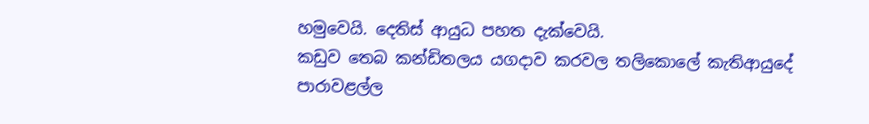හමුවෙයි. දෙතිස් ආයුධ පහත දැක්වෙයි.
කඩුව තෙබ කන්ඩිතලය යගදාව කරවල තලිකොලේ කැතිආයුදේ පාරාවළල්ල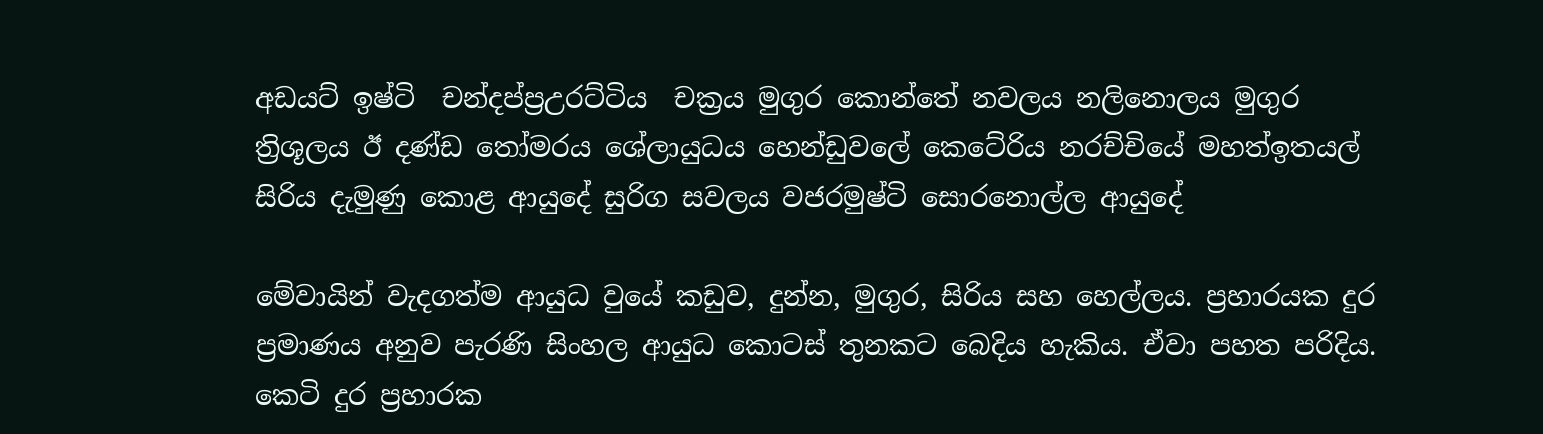අඩයට් ඉෂ්ටි  චන්දප්ප්‍රඋරට්ටිය  චක්‍රය මුගුර කොන්තේ නවලය නලිනොලය මුගුර ත්‍රිශූලය ඊ දණ්ඩ තෝමරය ශේලායුධය හ‍ෙන්ඩුවලේ කෙටේරිය නරච්චියේ මහත්ඉතයල් සිරිය දැමුණු කොළ ආයුදේ සුරිග සවලය වජරමුෂ්ටි සොරනොල්ල ආයුදේ

මේවායින් වැදගත්ම ආයුධ වුයේ කඩුව, දුන්න, මුගුර, සිරිය සහ හ‍ෙල්ලය. ප්‍රහාරයක දුර ප්‍රමාණය අනුව පැරණි සිංහල ආයුධ කොටස් තුනකට බෙදිය හැකිය. ඒවා පහත පරිදිය.
කෙටි දුර ප්‍රහාරක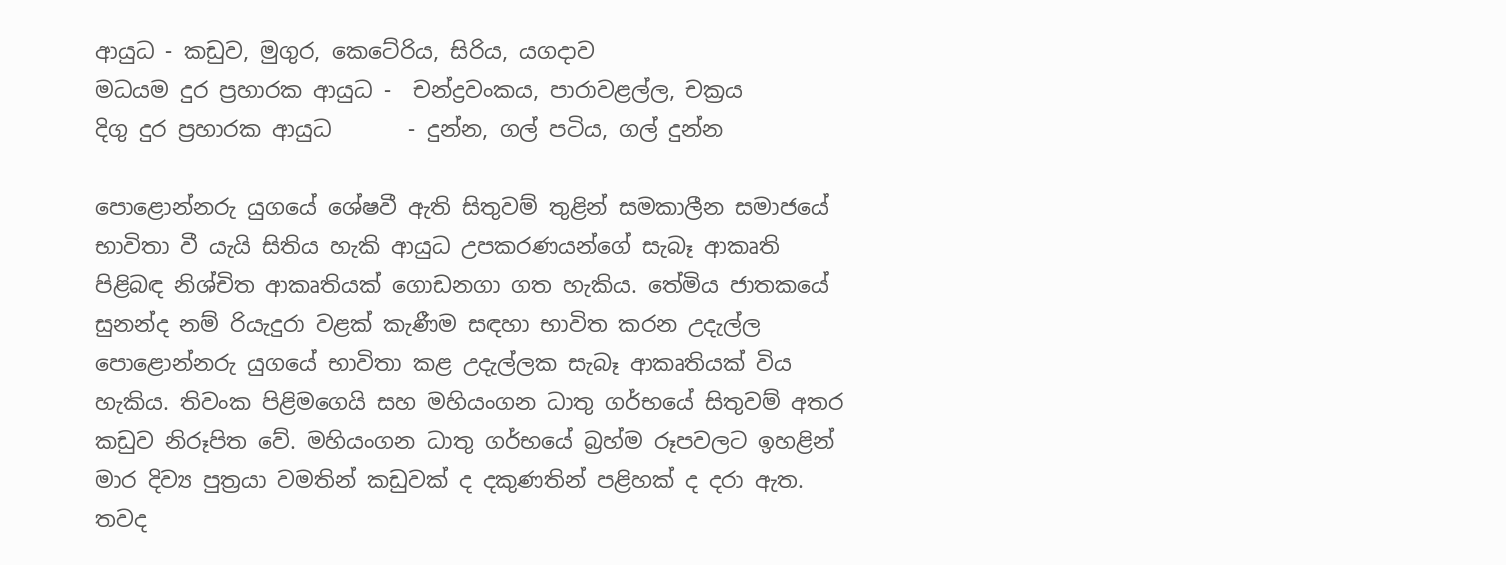ආයුධ - කඩුව, මුගුර, කෙටේරිය, සිරිය, යගදාව
මධයම දුර ප්‍රහාරක ආයුධ -  චන්ද්‍රවංකය, පාරාවළල්ල, චක්‍රය
දිගු දුර ප්‍රහාරක ආයුධ       - දුන්න, ගල් පටිය, ගල් දුන්න

පොළොන්නරු යුගයේ ශේෂවී ඇති සිතුවම් තුළින් සමකාලීන සමාජයේ භාවිතා වී යැයි සිතිය හැකි ආයුධ උපකරණයන්ගේ සැබෑ ආකෘති පිළිබඳ නිශ්චිත ආකෘතියක් ගොඩනගා ගත හැකිය. තේමිය ජාතකයේ සුනන්ද නම් රියැදුරා වළක් කැණීම සඳහා භාවිත කරන උදැල්ල පොළොන්නරු යුගයේ භාවිතා කළ උදැල්ලක සැබෑ ආකෘතියක් විය හැකිය. තිවංක පිළිමගෙයි සහ මහියංගන ධාතු ගර්භයේ සිතුවම් අතර කඩුව නිරූපිත වේ. මහියංගන ධාතු ගර්භයේ බ්‍රහ්ම රූපවලට ඉහළින් මාර දිව්‍ය පුත්‍රයා වමතින් කඩුවක් ද දකුණතින් පළිහක් ද දරා ඇත. තවද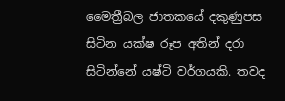මෛත්‍රීබල ජාතකයේ දකුණුපස සිටින යක්ෂ රූප අතින් දරා සිටින්නේ යෂ්ටි වර්ගයකි. තවද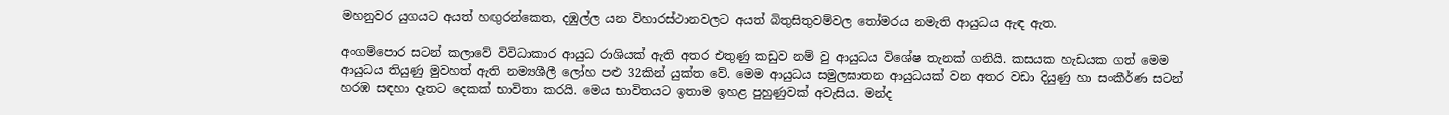මහනුවර යුගයට අයත් හඟුරන්කෙත, දඹුල්ල යන විහාරස්ථානවලට අයත් බිතුසිතුවම්වල තෝමරය නමැති ආයුධය ඇඳ ඇත.

අංගම්පොර සටන් කලාවේ විවිධාකාර ආයුධ රාශියක් ඇති අතර එතුණු කඩුව නම් වු ආයුධය විශේෂ තැනක් ගනියි. කසයක හැඩයක ගත් මෙම ආයුධය තියුණු මුවහත් ඇති නම්‍යශීලී ලෝහ පළු 32කින් යුක්ත වේ. මෙම ආයුධය සමුලඝාතන ආයුධයක් වන අතර වඩා දියුණු හා සංකීර්ණ සටන් හරඹ සඳහා දෑතට දෙකක් භාවිතා කරයි. මෙය භාවිතයට ඉතාම ඉහළ පුහුණුවක් අවැසිය. මන්ද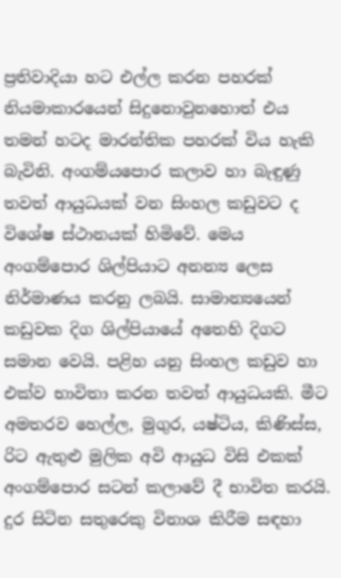ප්‍රතිවාදියා හට එල්ල කරන පහරක් නියමාකාරයෙන් සිදුනොවුනහොත් එය තමන් හටද මාරන්තික පහරක් විය හැකි බැවිනි. අංගම්යපොර කලාව හා බැඳුණු තවත් ආයුධයක් වන සිංහල කඩුවට ද විශේෂ ස්ථානයක් හිමිවේ. මෙය අංගම්පොර ශිල්පියාට අනන්‍ය ලෙස නිර්මාණය කරනු ලබයි. සාමාන්‍යයෙන් කඩුවක දිග ශිල්පියායේ අතෙහි දිගට සමාන වෙයි. පළිහ යනු සිංහල කඩුව හා එක්ව භාවිතා කරන තවත් ආයුධයකි. මීට අමතරව හෙල්ල, මුගුර, යෂ්ටිය, කිණිස්ස, රිට ඇතුළු මුලික අවි ආයුධ විසි එකක් අංගම්පොර සටන් කලාවේ දී භාවිත කරයි. දුර සිටින සතුරෙකු විනාශ කිරීම සඳහා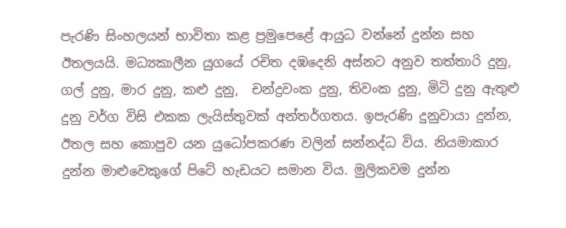පැරණි සිංහලයන් භාවිතා කළ ප්‍රමු‍පෙළේ ආයුධ වන්නේ දුන්න සහ ඊතලයයි. මධ්‍යකාලීන යුගයේ රචිත දඹදෙනි අස්නට අනුව තත්තාරි දුනු, ගල් දුනු, මාර දුනු, කළු දුනු,  චන්ද්‍රවංක දුනු, තිවංක දුනු, මිටි දුනු ඇතුළු දුනු වර්ග විසි එකක ලැයිස්තුවක් අන්තර්ගතය. ඉපැරණි දුනුවායා දුන්න, ඊතල සහ කොපුව යන යුධෝපකරණ වලින් සන්නද්ධ විය. නියමාකාර දුන්න මාළුවෙකුගේ පිටේ හැඩයට සමාන විය. මුලිකවම දුන්න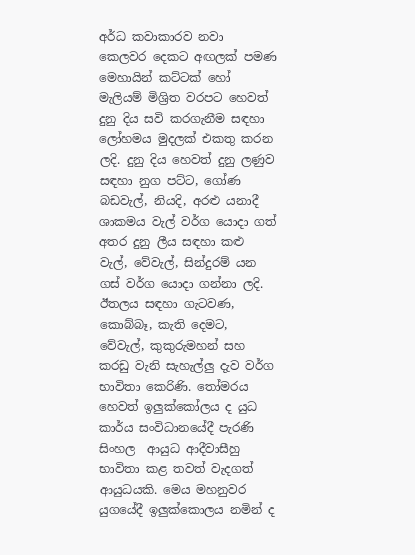අර්ධ කවාකාරව නවා ක‍ෙලවර දෙකට අඟලක් පමණ මෙහායින් කට්ටක් හෝ මැලියම් මිශ්‍රිත වරපට හෙවත් දුනු දිය සවි කරගැනීම සඳහා ලෝහමය මුදලක් එකතු කරන ලදි. දුනු දිය හෙවත් දුනු ලණුව සඳහා නුග පට්ට, ගෝණ බඩවැල්, නියදි, අරළු යනාදී ශාකමය වැල් වර්ග යොදා ගත් අතර දුනු ලීය සඳහා කළු වැල්, වේවැල්, සින්දුරම් යන ගස් වර්ග යොදා ගන්නා ලදි. ඊතලය සඳහා ගැටවණ, කොබ්බෑ, කැති දෙමට, වේවැල්, කුකුරුමහන් සහ කරඩු වැනි සැහැල්ලු දැව වර්ග භාවිතා කෙරිණි. තෝමරය හෙවත් ඉලුක්කෝලය ද යුධ කාර්ය සංවිධානයේදී පැරණි සිංහල  ආයුධ ආදීවාසීහු භාවිතා කළ තවත් වැදගත් ආයුධයකි. මෙය මහනුවර යුගයේදී ඉලුක්කොලය නමින් ද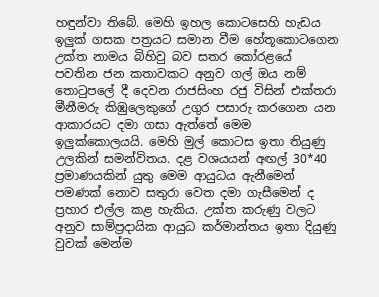හඳුන්වා තිබේ. මෙහි ඉහල කොටසෙහි හැඩය ඉලුක් ගසක පත්‍රයට සමාන වීම හේතූකොටගෙන උක්ත නාමය බිහිවු බව සතර කෝරළයේ පවතින ජන කතාවකට අනුව ගල් ඔය නම් තොටුපලේ දී දෙවන රාජසිංහ රජු විසින් එක්තරා මීනීමරු කිඹුලෙකුගේ උගුර පසාරු කරගෙන යන ආකාරයට දමා ගසා ඇත්තේ මෙම ඉලුක්කොලයයි. මෙහි මුල් කොටස ඉතා තියුණු උලකින් සමන්විතය. දළ වශයයන් අඟල් 30*40 ප්‍රමාණයකින් යුතු මෙම ආයුධය ඇනීමෙන් පමණක් නොව සතුරා වෙත දමා ගැසීමෙන් ද ප්‍රහාර එල්ල කළ හැකිය. උක්ත කරුණු වලට අනුව සාම්ප්‍රදායික ආයුධ කර්මාන්තය ඉතා දියුණු වුවක් මෙන්ම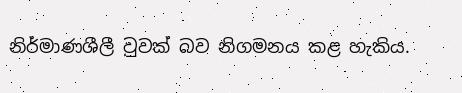නිර්මාණශීලී වුවක් බව නිගමනය කළ හැකිය.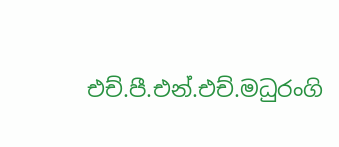එච්.පී.එන්.එච්.මධුරංගි